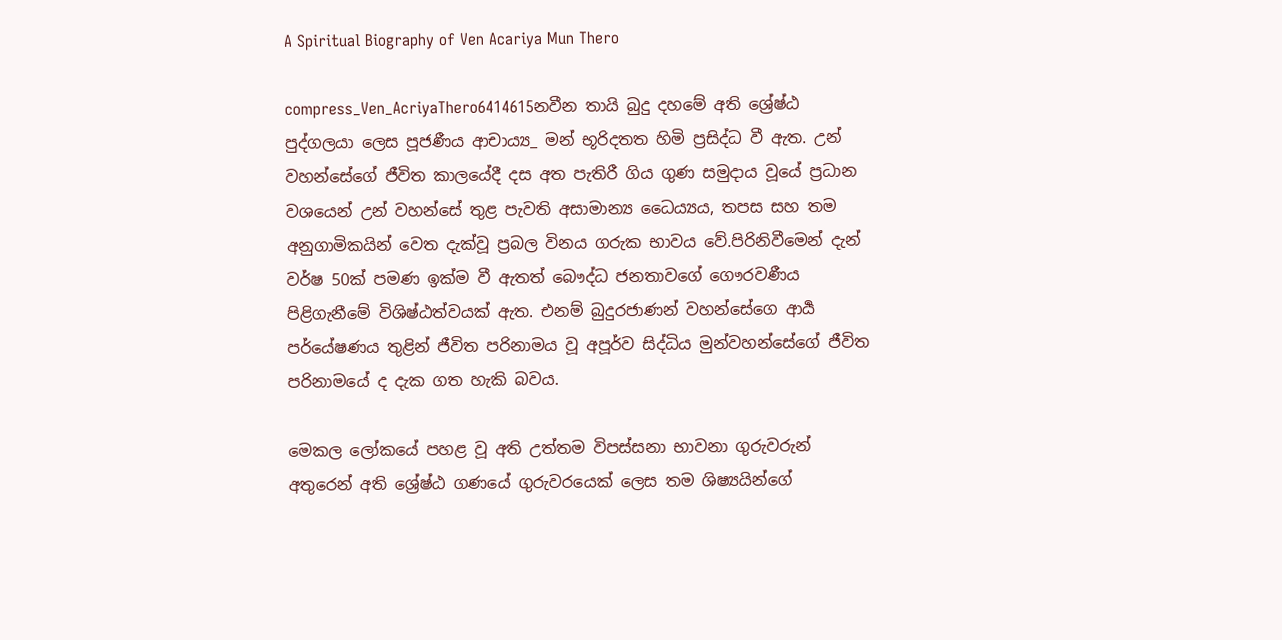A Spiritual Biography of Ven Acariya Mun Thero

compress_Ven_AcriyaThero6414615නවීන තායි බුදු දහමේ අති ශ්‍රේෂ්ඨ පුද්ගලයා ලෙස පූජණීය ආචාය්‍ය_ මන් භූරිදතත හිමි ප්‍රසිද්ධ වී ඇත. උන් වහන්සේගේ ජීවිත කාලයේදී දස අත පැතිරී ගිය ගුණ සමුදාය වූයේ ප්‍රධාන වශයෙන් උන් වහන්සේ තුළ පැවති අසාමාන්‍ය ධෛය්‍යය, තපස සහ තම අනුගාමිකයින් වෙත දැක්වූ ප්‍රබල විනය ගරුක භාවය වේ.පිරිනිවීමෙන් දැන් වර්ෂ 50ක් පමණ ඉක්ම වී ඇතත් බෞද්ධ ජනතාවගේ ගෞරවණීය පිළිගැනීමේ විශිෂ්ඨත්වයක් ඇත. එනම් බුදුරජාණන් වහන්සේගෙ ආර්‍ය පර්යේෂණය තුළින් ජීවිත පරිනාමය වූ අපූර්ව සිද්ධිය මුන්වහන්සේගේ ජීවිත පරිනාමයේ ද දැක ගත හැකි බවය.

මෙකල ලෝකයේ පහළ වූ අති උත්තම විපස්සනා භාවනා ගුරුවරුන් අතුරෙන් අති ශ්‍රේෂ්ඨ ගණයේ ගුරුවරයෙක් ලෙස තම ශිෂ්‍යයින්ගේ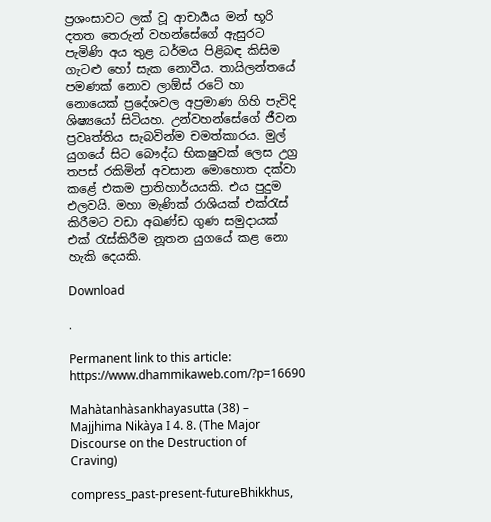ප්‍රශංසාවට ලක් වූ ආචාර්‍යය මන් භූරි දතත තෙරුන් වහන්සේගේ ඇසුරට පැමිණි අය තුළ ධර්මය පිළිබඳ කිසිම ගැටළු හෝ සැක නොවීය. තායිලන්තයේ පමණක් නොව ලාඕස් රටේ හා නොයෙක් ප්‍රදේශවල අප්‍රමාණ ගිහි පැවිදි ශිෂ්‍යයෝ සිටියහ. උන්වහන්සේගේ ජීවන ප්‍රවෘත්තිය සැබවින්ම චමත්කාරය. මුල් යුගයේ සිට බෞද්ධ භික‍ෂුවක් ලෙස උග්‍ර තපස් රකිමින් අවසාන මොහොත දක්වා කළේ එකම ප්‍රාතිහාර්යයකි. එය පුදුම එලවයි. මහා මැණික් රාශියක් එක්රැස් කිරීමට වඩා අඛණ්ඩ ගුණ සමුදායක් එක් රැස්කිරීම නූතන යුගයේ කළ නො හැකි දෙයකි.

Download

.

Permanent link to this article: https://www.dhammikaweb.com/?p=16690

Mahàtanhàsankhayasutta (38) – Majjhima Nikàya I 4. 8. (The Major Discourse on the Destruction of Craving)

compress_past-present-futureBhikkhus,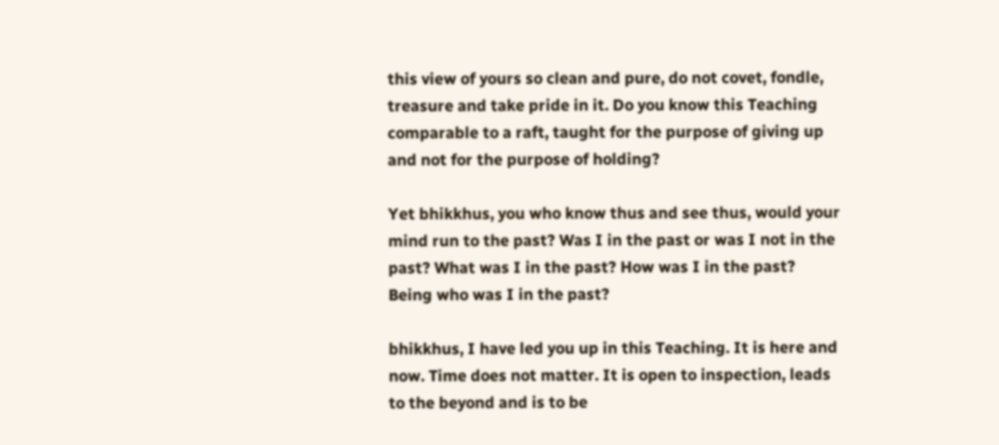this view of yours so clean and pure, do not covet, fondle, treasure and take pride in it. Do you know this Teaching comparable to a raft, taught for the purpose of giving up and not for the purpose of holding?

Yet bhikkhus, you who know thus and see thus, would your mind run to the past? Was I in the past or was I not in the past? What was I in the past? How was I in the past? Being who was I in the past?

bhikkhus, I have led you up in this Teaching. It is here and now. Time does not matter. It is open to inspection, leads to the beyond and is to be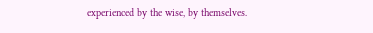experienced by the wise, by themselves.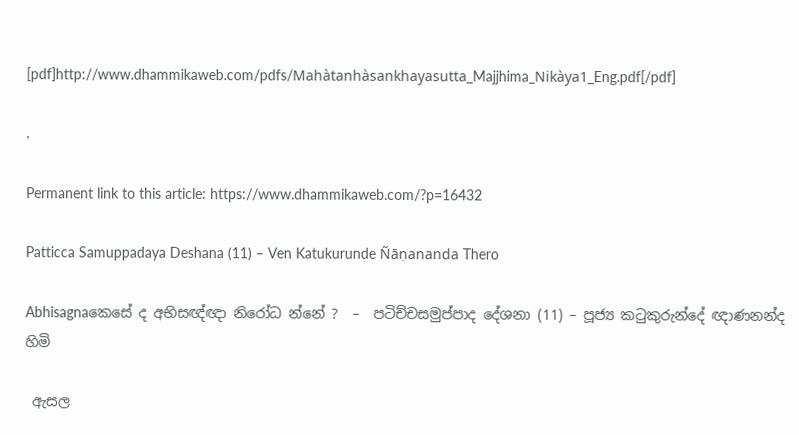[pdf]http://www.dhammikaweb.com/pdfs/Mahàtanhàsankhayasutta_Majjhima_Nikàya1_Eng.pdf[/pdf]

.

Permanent link to this article: https://www.dhammikaweb.com/?p=16432

Patticca Samuppadaya Deshana (11) – Ven Katukurunde Ñāṇananda Thero

Abhisagnaකෙසේ ද අභිසඥ්ඥා නිරෝධ න්නේ ?  –  පටිච්චසමුප්පාද දේශනා (11) – පූජ්‍ය කටුකුරුන්දේ ඥාණනන්ද හිමි

 ඇසල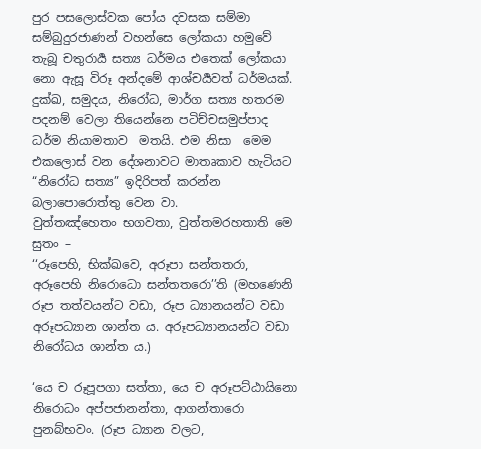පුර පසලොස්වක පෝය දවසක සම්මා සම්බුදුරජාණන් වහන්සෙ ලෝකයා හමුවේ තැබූ චතුරාර්‍ය සත්‍ය ධර්මය එතෙක් ලෝකයා නො ඇසූ විරූ අන්දමේ ආශ්චර්‍යවත් ධර්මයක්. දුක්ඛ, සමුදය, නිරෝධ, මාර්ග සත්‍ය හතරම පදනම් වෙලා තියෙන්නෙ පටිච්චසමුප්පාද ධර්ම නියාමතාව  මතයි. එම නිසා  මෙම එකලොස් වන දේශනාවට මාතෘකාව හැටියට “නිරෝධ සත්‍ය” ඉදිරිපත් කරන්න බලාපොරොත්තු වෙන වා.
වුත්‌තඤ්‌හෙතං භගවතා, වුත්‌තමරහතාති මෙ සුතං –
‘‘රූපෙහි, භික්‌ඛවෙ, අරූපා සන්‌තතරා, අරූපෙහි නිරොධො සන්‌තතරො’’ති (මහණෙනි රූප තත්වයන්ට වඩා, රූප ධ්‍යානයන්ට වඩා අරූපධ්‍යාන ශාන්ත ය. අරූපධ්‍යානයන්ට වඩා නිරෝධය ශාන්ත ය.)

‘යෙ ච රූපූපගා සත්‌තා, යෙ ච අරූපට්‌ඨායිනො
නිරොධං අප්‌පජානන්‌තා, ආගන්‌තාරො පුනබ්‌භවං. (රූප ධ්‍යාන වලට,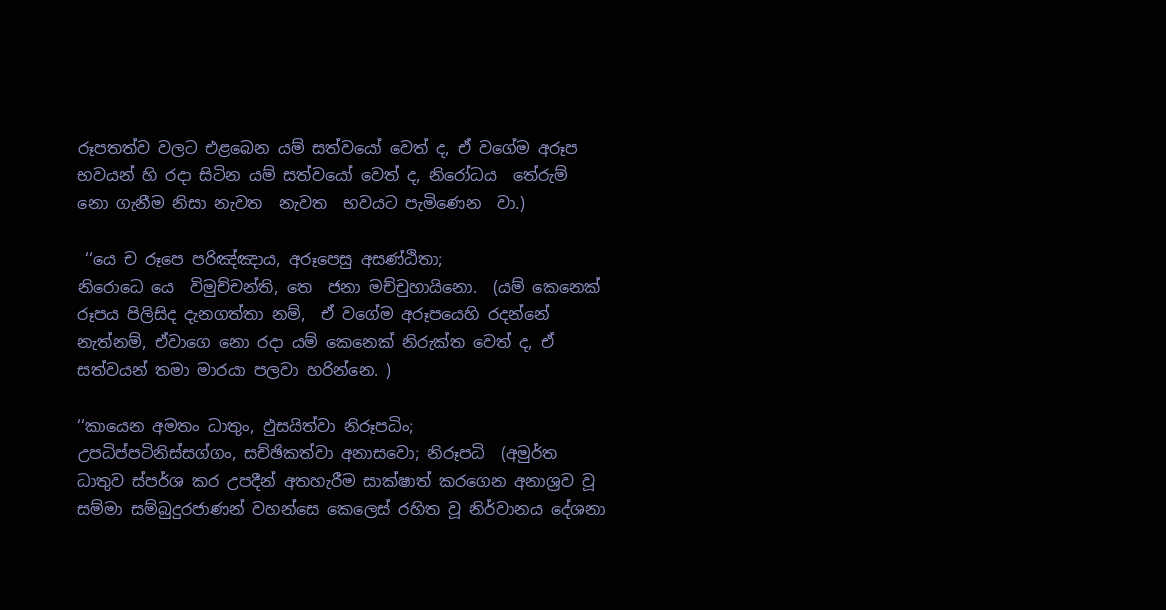රූපතත්ව වලට එළබෙන යම් සත්වයෝ වෙත් ද, ඒ වගේම අරූප භවයන් හි රදා සිටින යම් සත්වයෝ වෙත් ද, නිරෝධය  තේරුම් නො ගැනීම නිසා නැවත  නැවත  භවයට පැමිණෙන  වා.)

 ‘‘යෙ ච රූපෙ පරිඤ්‌ඤාය, අරූපෙසු අසණ්‌ඨිතා;
නිරොධෙ යෙ  විමුච්‌චන්‌ති, තෙ  ජනා මච්‌චුහායිනො.  (යම් කෙනෙක් රූපය පිලිසිද දැනගත්තා නම්,  ඒ වගේම අරූපයෙහි රදන්නේ නැත්නම්, ඒවාගෙ නො රදා යම් කෙනෙක් නිරුක්ත වෙත් ද, ඒ සත්වයන් තමා මාරයා පලවා හරින්නෙ. )

‘‘කායෙන අමතං ධාතුං, ඵුසයිත්‌වා නිරූපධිං;
උපධිප්‌පටිනිස්‌සග්‌ගං, සච්‌ඡිකත්‌වා අනාසවො; නිරූපධි  (අමුර්ත ධාතුව ස්පර්ශ කර උපදීන් අතහැරීම සාක්ෂාත් කරගෙන අනාශ්‍රව වූ සම්මා සම්බුදුරජාණන් වහන්සෙ කෙලෙස් රහිත වූ නිර්වානය දේශනා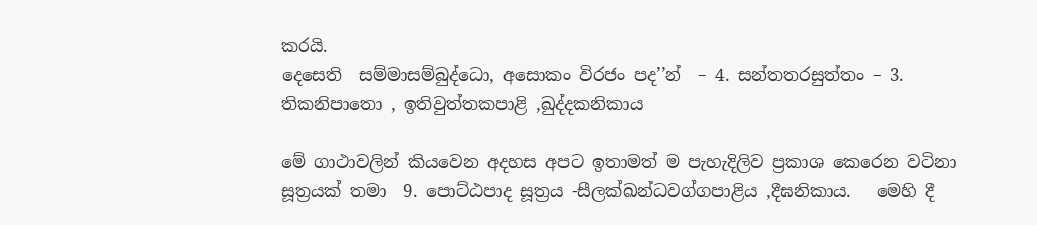කරයි.
දෙසෙති  සම්‌මාසම්‌බුද්‌ධො, අසොකං විරජං පද’’න්‌  – 4. සන්‌තතරසුත්‌තං – 3. තිකනිපාතො , ඉතිවුත්‌තකපාළි ,ඛුද්‌දකනිකාය

මේ ගාථාවලින් කියවෙන අදහස අපට ඉතාමත් ම පැහැදිලිව ප්‍රකාශ කෙරෙන වටිනා සූත්‍රයක් තමා  9. පොට්‌ඨපාද සූත්‍රය -සීලක්‌ඛන්‌ධවග්‌ගපාළිය ,දීඝනිකාය.   මෙහි දී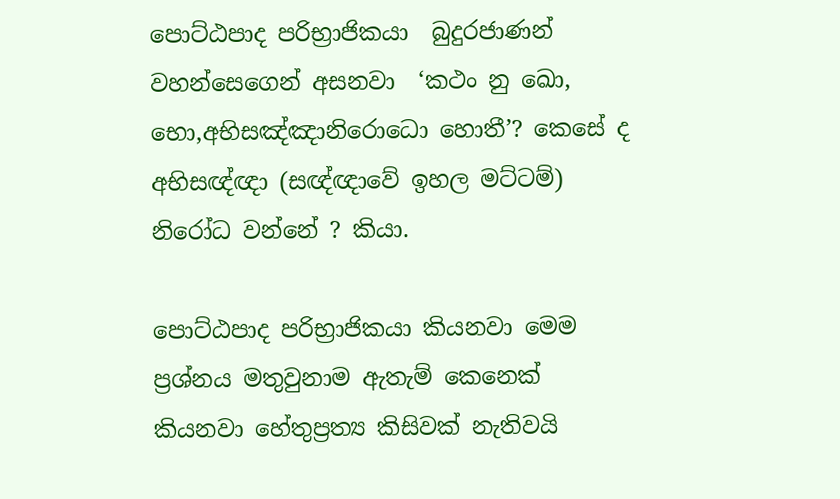පොට්‌ඨපාද පරිභ්‍රාජිකයා  බුදුරජාණන් වහන්සෙගෙන් අසනවා  ‘කථං නු ඛො, භො,අභිසඤ්‌ඤානිරොධො හොතී’? කෙසේ ද අභිසඥ්ඥා (සඥ්ඥාවේ ඉහල මට්ටම්) නිරෝධ වන්නේ ? කියා.

පොට්‌ඨපාද පරිභ්‍රාජිකයා කියනවා මෙම ප්‍රශ්නය මතුවුනාම ඇතැම් කෙනෙක් කියනවා හේතුප්‍රත්‍ය කිසිවක් නැතිවයි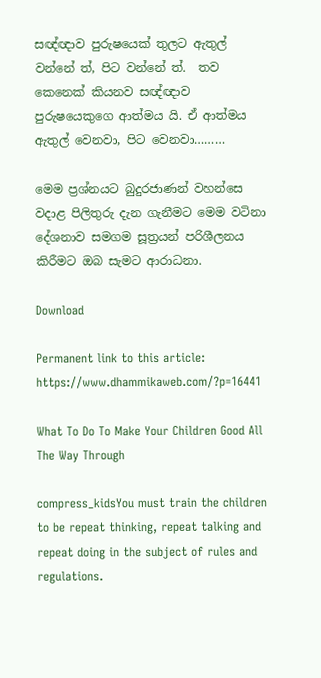සඥ්ඥාව පුරුෂයෙක් තුලට ඇතුල් වන්නේ ත්, පිට වන්නේ ත්.  තව කෙනෙක් කියනව සඥ්ඥාව පුරුෂයෙකුගෙ ආත්මය යි. ඒ ආත්මය ඇතුල් වෙනවා, පිට වෙනවා………

මෙම ප්‍රශ්නයට බුදුරජාණන් වහන්සෙ වදාළ පිලිතුරු දැන ගැනීමට මෙම වටිනා දේශනාව සමගම සූත්‍රයන් පරිශීලනය කිරීමට ඔබ සැමට ආරාධනා.

Download

Permanent link to this article: https://www.dhammikaweb.com/?p=16441

What To Do To Make Your Children Good All The Way Through

compress_kidsYou must train the children to be repeat thinking, repeat talking and repeat doing in the subject of rules and regulations.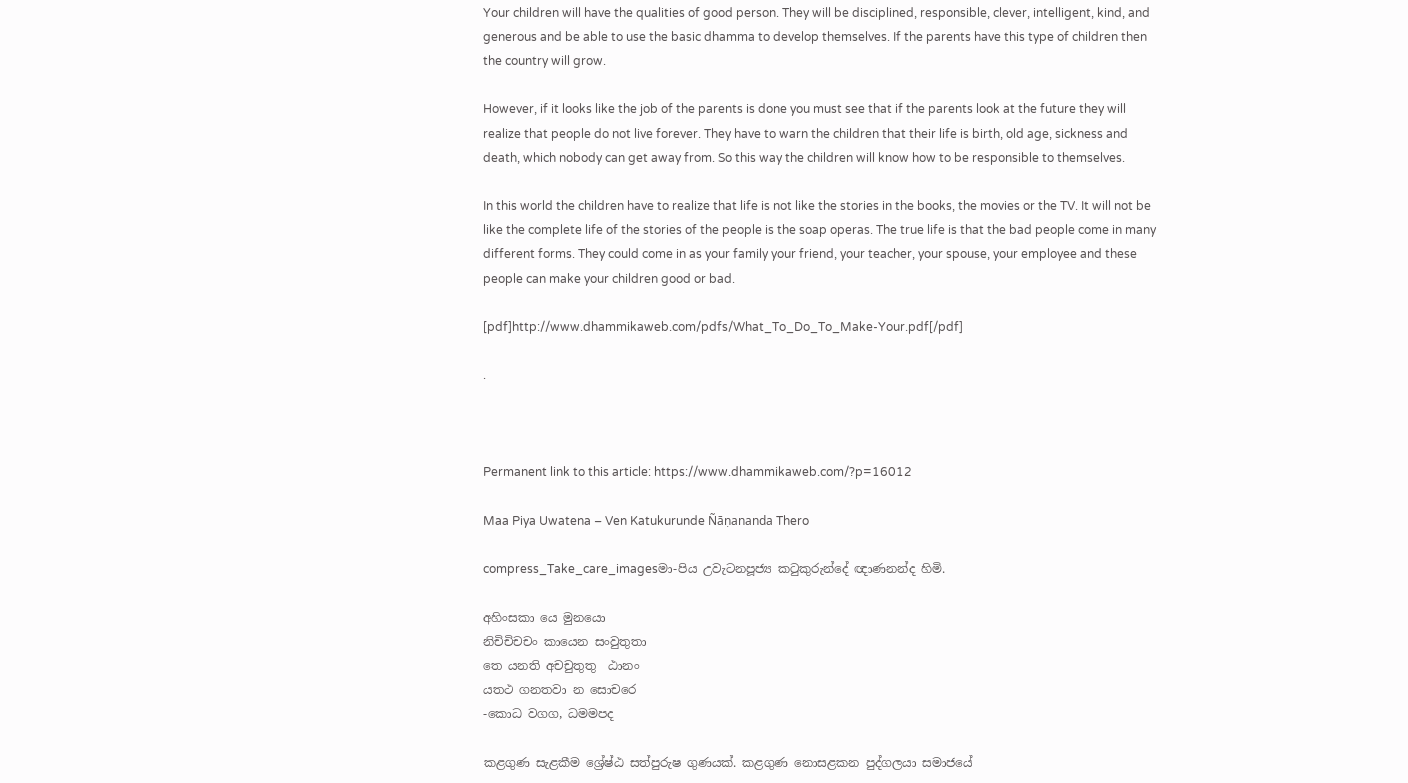Your children will have the qualities of good person. They will be disciplined, responsible, clever, intelligent, kind, and generous and be able to use the basic dhamma to develop themselves. If the parents have this type of children then the country will grow.

However, if it looks like the job of the parents is done you must see that if the parents look at the future they will realize that people do not live forever. They have to warn the children that their life is birth, old age, sickness and death, which nobody can get away from. So this way the children will know how to be responsible to themselves.

In this world the children have to realize that life is not like the stories in the books, the movies or the TV. It will not be like the complete life of the stories of the people is the soap operas. The true life is that the bad people come in many different forms. They could come in as your family your friend, your teacher, your spouse, your employee and these people can make your children good or bad.

[pdf]http://www.dhammikaweb.com/pdfs/What_To_Do_To_Make-Your.pdf[/pdf]

.



Permanent link to this article: https://www.dhammikaweb.com/?p=16012

Maa Piya Uwatena – Ven Katukurunde Ñāṇananda Thero

compress_Take_care_imagesමා-පිය උවැටනපූජ්‍ය කටුකුරුන්දේ ඥාණනන්ද හිමි.

අහිංසකා යෙ මුනයො
නිචිචිචචං කායෙන සංවුතුතා
තෙ යනති අචචුතුතු  ඨානං
යත‍ථ ගනත‍වා න සොචරෙ
-කොධ වගග, ධමමපද

කළගුණ සැළකීම ශ්‍රේෂ්ඨ සත්පුරුෂ ගුණයක්. කළගුණ නොසළකන පුද්ගලයා සමාජයේ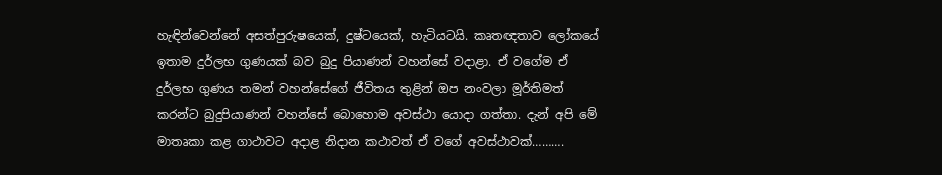හැඳින්වෙන්නේ අසත්පුරුෂයෙක්, දුෂ්ටයෙක්, හැටියටයි. කෘතඥතාව ලෝකයේ ඉතාම දුර්ලභ ගුණයක් බව බුදු පියාණන් වහන්සේ වදාළා. ඒ වගේම ඒ දුර්ලභ ගුණය තමන් වහන්සේගේ ජීවිතය තුළින් ඔප නංවලා මූර්තිමත් කරන්ට බුදුපියාණන් වහන්සේ බොහොම අවස්ථා යොදා ගත්තා. දැන් අපි මේ මාතෘකා කළ ගාථාවට අදාළ නිදාන කථාවත් ඒ වගේ අවස්ථාවක්……….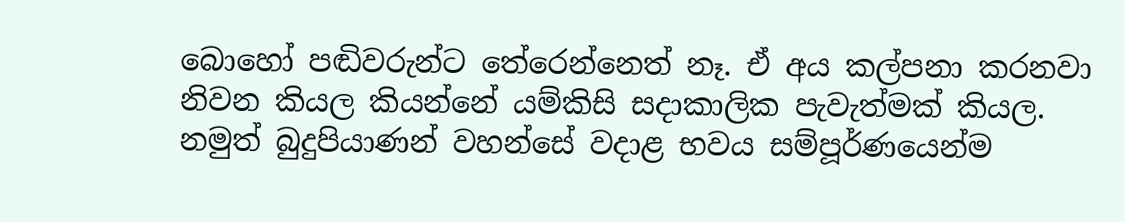බොහෝ පඬිවරුන්ට තේරෙන්නෙත් නෑ. ඒ අය කල්පනා කරනවා නිවන කියල කියන්නේ යම්කිසි සදාකාලික පැවැත්මක් කියල. නමුත් බුදුපියාණන් වහන්සේ වදාළ භවය සම්පූර්ණයෙන්ම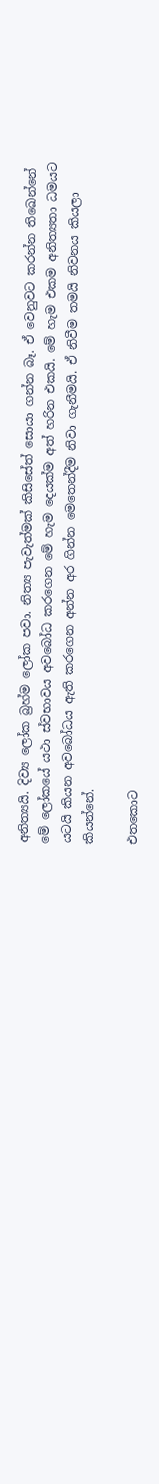අනිත්‍යයි. දිව්‍ය ලෝක බ්‍රහ්ම ලෝක පවා. නිත්‍ය පැවැත්මක් කිසිසේත් සොයා ගන්න බෑ. ඒ වෙනුවට කරන්න තිඛෙන්නේ මේ ලෝකයේ යථා ස්වභාවය අවබෝධ කරගෙන මේ හැම දෙයක්ම අත් හරින එකයි. මේ හැම එකම අනිත්‍යතා ධමයට යටයි කියන අවබෝධය ඇති කරගෙන අන්න අර ගින්න මෙතෙන්දීම නිවා ගැනීමයි. ඒ නිවීම තමයි නිවනය කියලා කියන්නේ.

එතකොට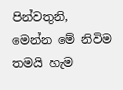පින්වතුනි, මෙන්න මේ නිවිම තමයි හැම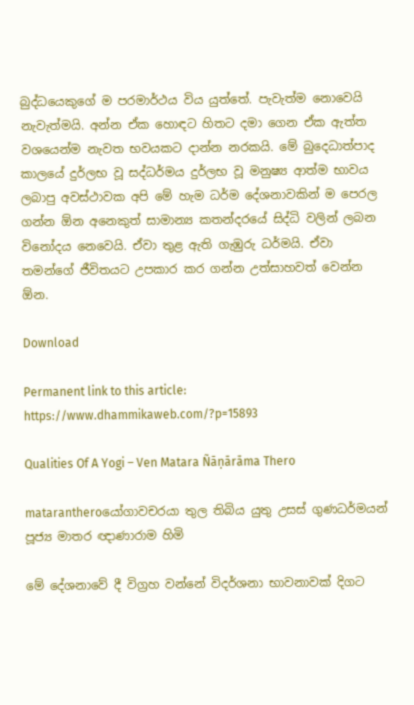බුද්ධයෙකුගේ ම පරමාර්ථය විය යුත්තේ. පැවැත්ම නොවෙයි නැවැත්මයි. අන්න ඒක හොඳට හිතට දමා ගෙන ඒක ඇත්ත වශයෙන්ම නැවත භවයකට දාන්න නරකයි. මේ බුදෙධාත්පාද කාලයේ දුර්ලභ වූ සද්ධර්මය දුර්ලභ වූ මනුෂ්‍ය ආත්ම භාවය ලබාපු අවස්ථාවක අපි මේ හැම ධර්ම දේශනාවකින් ම පෙරල ගන්න ඕන අනෙකුත් සාමාන්‍ය කතන්දරයේ සිද්ධි වලින් ලබන විනෝදය නෙවෙයි. ඒවා තුළ ඇති ගැඹුරු ධර්මයි. ඒවා තමන්ගේ ජීවිතයට උපකාර කර ගන්න උත්සාහවත් වෙන්න ඕන.

Download

Permanent link to this article: https://www.dhammikaweb.com/?p=15893

Qualities Of A Yogi – Ven Matara Ñāṇārāma Thero

matarantheroයෝගාවචරයා තුල තිබිය යුතු උසස් ගුණධර්මයන් පූජ්‍ය මාතර ඥාණාරාම හිමි

මේ දේශනාවේ දී විග්‍රහ වන්නේ විදර්ශනා භාවනාවක් දිගට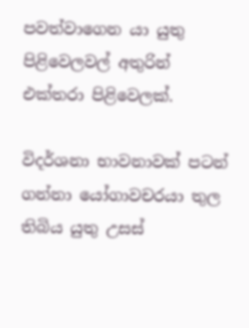පවත්වාගෙන යා යුතු පිළිවෙලවල් අතුරින් එක්තරා පිළිවෙලක්.

විදර්ශනා භාවනාවක් පටන් ගන්නා යෝගාවචරයා තුල තිබිය යුතු උසස්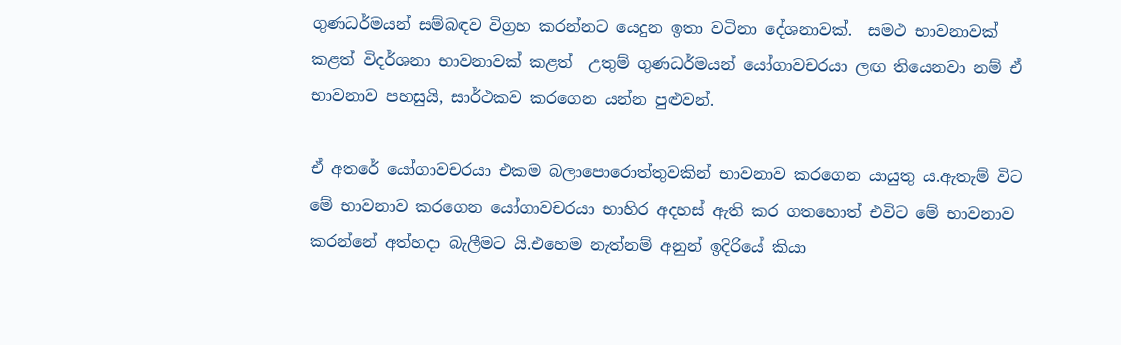ගුණධර්මයන් සම්බඳව විග්‍රහ කරන්නට යෙදුන ඉතා වටිනා දේශනාවක්.  සමථ භාවනාවක් කළත් විදර්ශනා භාවනාවක් කළත්  උතුම් ගුණධර්මයන් යෝගාවචරයා ලඟ තියෙනවා නම් ඒ භාවනාව පහසුයි, සාර්ථකව කරගෙන යන්න පුළුවන්.

ඒ අතරේ යෝගාවචරයා එකම බලාපොරොත්තුවකින් භාවනාව කරගෙන යායුතු ය.ඇතැම් විට මේ භාවනාව කරගෙන යෝගාවචරයා භාහිර අදහස් ඇති කර ගතහොත් එවිට මේ භාවනාව කරන්නේ අත්හදා බැලීමට යි.එහෙම නැත්නම් අනුන් ඉදිරියේ කියා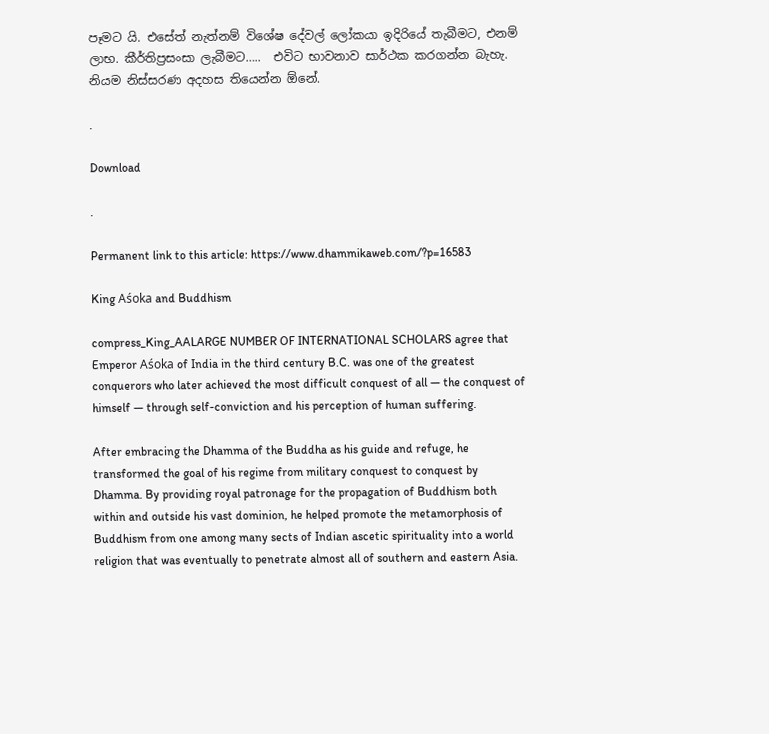පෑමට යි. එසේත් නැත්නම් විශේෂ දේවල් ලෝකයා ඉදිරියේ තැබීමට, එනම් ලාභ. කීර්තිප්‍රසංසා ලැබීමට…..  එවිට භාවනාව සාර්ථක කරගන්න බැහැ. නියම නිස්සරණ අදහස තියෙන්න ඕනේ.

.

Download

.

Permanent link to this article: https://www.dhammikaweb.com/?p=16583

King Aśoka and Buddhism

compress_King_AALARGE NUMBER OF INTERNATIONAL SCHOLARS agree that Emperor Aśoka of India in the third century B.C. was one of the greatest conquerors who later achieved the most difficult conquest of all — the conquest of himself — through self-conviction and his perception of human suffering.

After embracing the Dhamma of the Buddha as his guide and refuge, he transformed the goal of his regime from military conquest to conquest by Dhamma. By providing royal patronage for the propagation of Buddhism both within and outside his vast dominion, he helped promote the metamorphosis of Buddhism from one among many sects of Indian ascetic spirituality into a world religion that was eventually to penetrate almost all of southern and eastern Asia.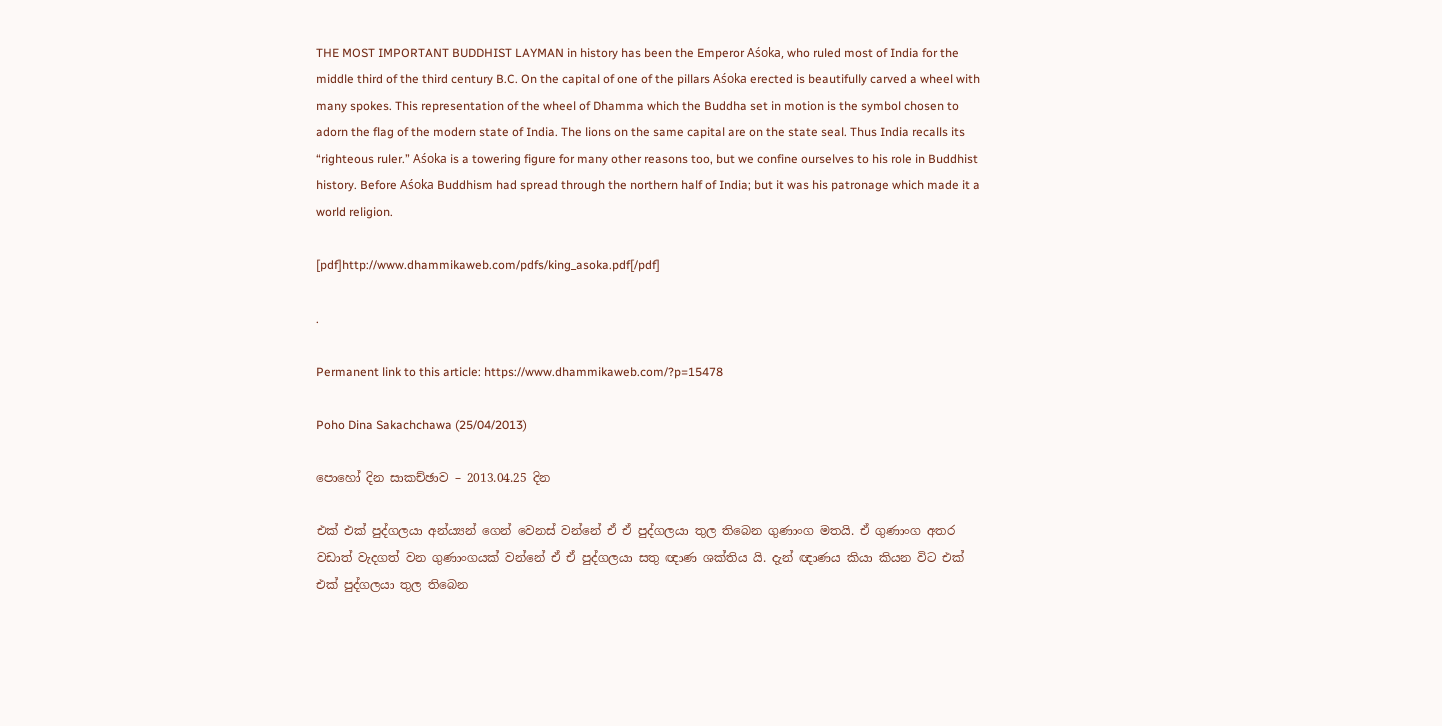THE MOST IMPORTANT BUDDHIST LAYMAN in history has been the Emperor Aśoka, who ruled most of India for the middle third of the third century B.C. On the capital of one of the pillars Aśoka erected is beautifully carved a wheel with many spokes. This representation of the wheel of Dhamma which the Buddha set in motion is the symbol chosen to adorn the flag of the modern state of India. The lions on the same capital are on the state seal. Thus India recalls its “righteous ruler.” Aśoka is a towering figure for many other reasons too, but we confine ourselves to his role in Buddhist history. Before Aśoka Buddhism had spread through the northern half of India; but it was his patronage which made it a world religion.

[pdf]http://www.dhammikaweb.com/pdfs/king_asoka.pdf[/pdf]

.

Permanent link to this article: https://www.dhammikaweb.com/?p=15478

Poho Dina Sakachchawa (25/04/2013)

පොහෝ දින සාකච්ඡාව – 2013.04.25 දින

එක් එක් පුද්ගලයා අන්ය්‍යන් ගෙන් වෙනස් වන්නේ ඒ ඒ පුද්ගලයා තුල තිබෙන ගුණාංග මතයි. ඒ ගුණාංග අතර වඩාත් වැදගත් වන ගුණාංගයක් වන්නේ ඒ ඒ පුද්ගලයා සතු ඥාණ ශක්තිය යි. දැන් ඥාණය කියා කියන විට එක් එක් පුද්ගලයා තුල තිබෙන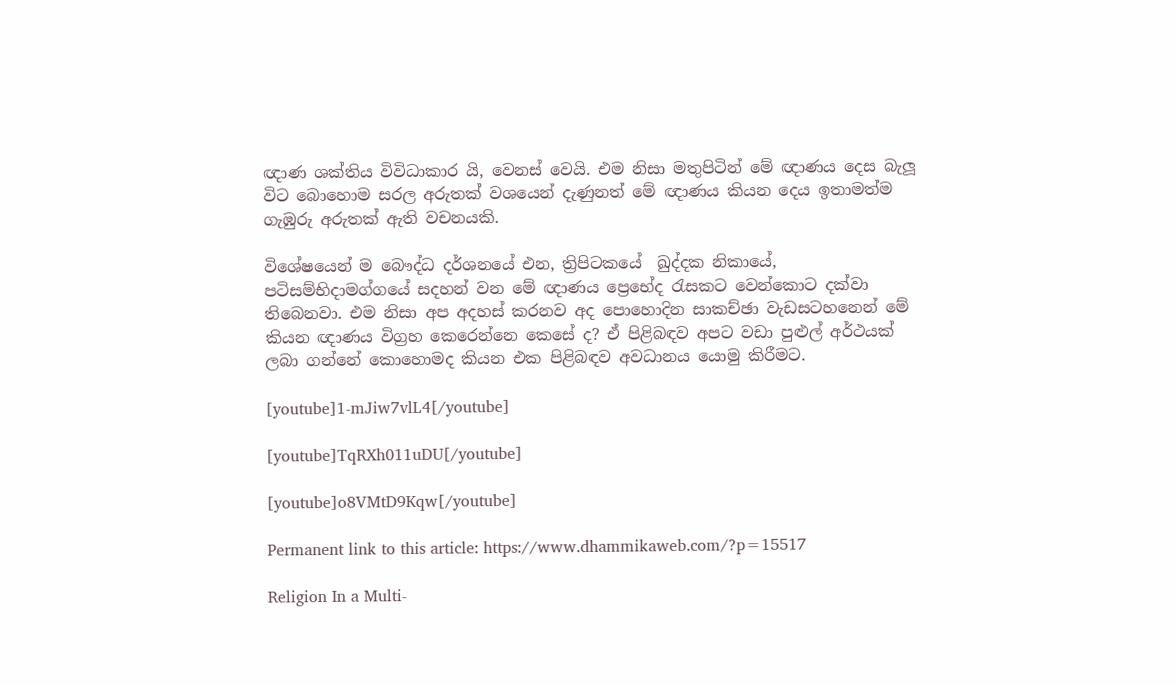ඥාණ ශක්තිය විවිධාකාර යි, වෙනස් වෙයි. එම නිසා මතුපිටින් මේ ඥාණය දෙස බැලූ විට බොහොම සරල අරුතක් වශයෙන් දැණුනත් මේ ඥාණය කියන දෙය ඉතාමත්ම ගැඹුරු අරුතක් ඇති වචනයකි.

විශේෂයෙන් ම බෞද්ධ දර්ශනයේ එන, ත්‍රිපිටකයේ  ඛුද්දක නිකායේ,  පටිසම්භිදාමග්ගයේ සදහන් වන මේ ඥාණය ප්‍රෙභේද රැසකට වෙන්කොට දක්වා තිබෙනවා. එම නිසා අප අදහස් කරනව අද පොහොදින සාකච්ඡා වැඩසටහනෙන් මේ කියන ඥාණය විග්‍රහ කෙරෙන්නෙ කෙසේ ද? ඒ පිළිබඳව අපට වඩා පුළුල් අර්ථයක් ලබා ගන්නේ කොහොමද කියන එක පිළිබඳව අවධානය යොමු කිරීමට.

[youtube]1-mJiw7vlL4[/youtube]

[youtube]TqRXh011uDU[/youtube]

[youtube]o8VMtD9Kqw[/youtube]

Permanent link to this article: https://www.dhammikaweb.com/?p=15517

Religion In a Multi-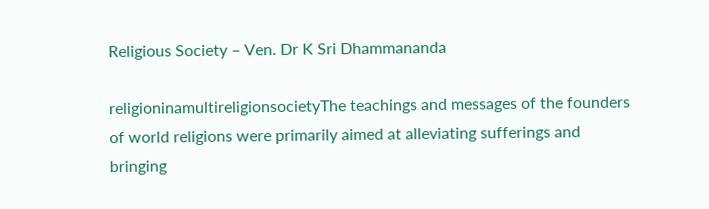Religious Society – Ven. Dr K Sri Dhammananda

religioninamultireligionsocietyThe teachings and messages of the founders of world religions were primarily aimed at alleviating sufferings and bringing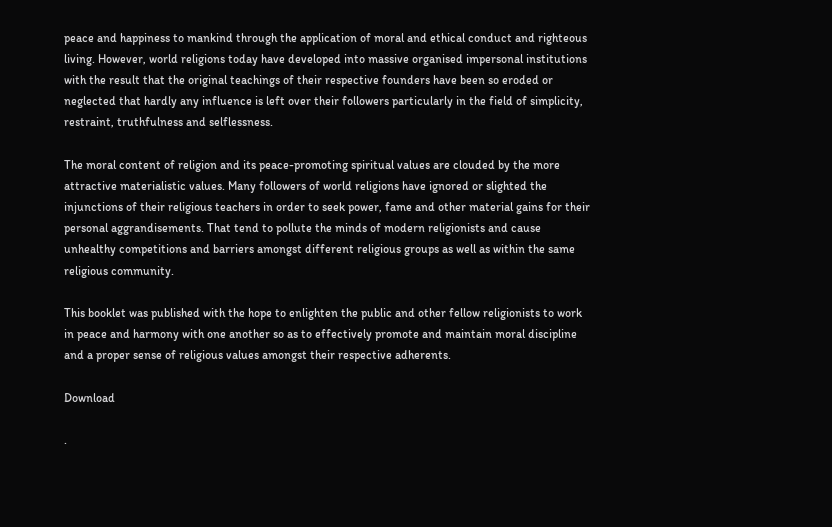peace and happiness to mankind through the application of moral and ethical conduct and righteous living. However, world religions today have developed into massive organised impersonal institutions with the result that the original teachings of their respective founders have been so eroded or neglected that hardly any influence is left over their followers particularly in the field of simplicity, restraint, truthfulness and selflessness.

The moral content of religion and its peace-promoting spiritual values are clouded by the more attractive materialistic values. Many followers of world religions have ignored or slighted the injunctions of their religious teachers in order to seek power, fame and other material gains for their personal aggrandisements. That tend to pollute the minds of modern religionists and cause unhealthy competitions and barriers amongst different religious groups as well as within the same religious community.

This booklet was published with the hope to enlighten the public and other fellow religionists to work in peace and harmony with one another so as to effectively promote and maintain moral discipline and a proper sense of religious values amongst their respective adherents.

Download

.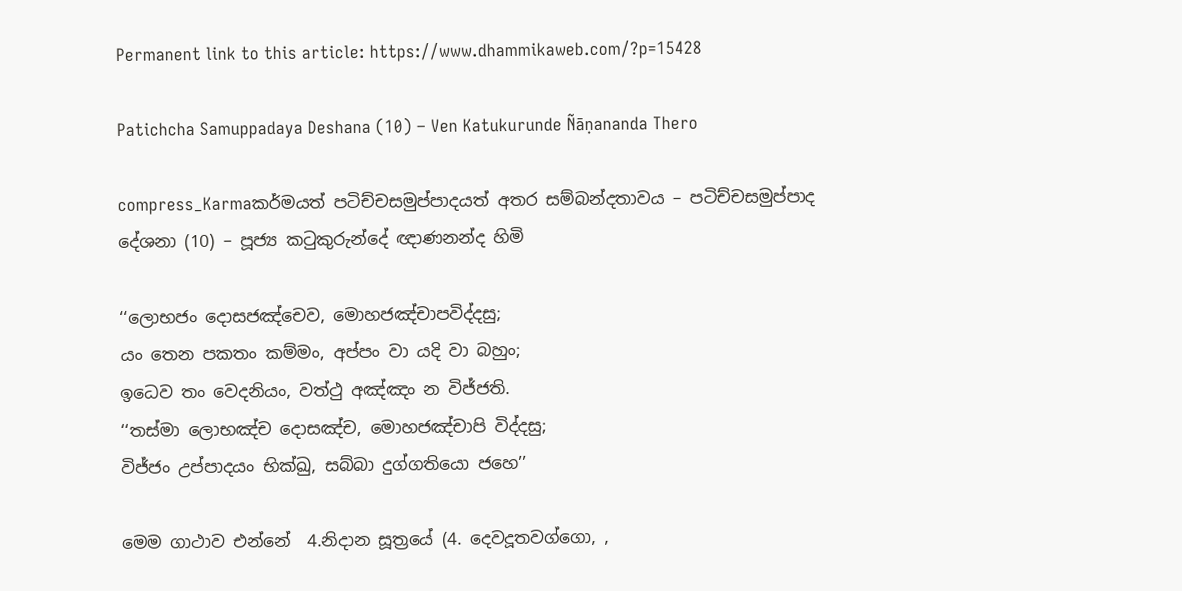Permanent link to this article: https://www.dhammikaweb.com/?p=15428

Patichcha Samuppadaya Deshana (10) – Ven Katukurunde Ñāṇananda Thero

compress_Karmaකර්මයත් පටිච්චසමුප්පාදයත් අතර සම්බන්දතාවය – පටිච්චසමුප්පාද දේශනා (10) – පූජ්‍ය කටුකුරුන්දේ ඥාණනන්ද හිමි

‘‘ලොභජං දොසජඤ්‌චෙව, මොහජඤ්‌චාපවිද්‌දසු;
යං තෙන පකතං කම්‌මං, අප්‌පං වා යදි වා බහුං;
ඉධෙව තං වෙදනියං, වත්‌ථු අඤ්‌ඤං න විජ්‌ජති.
‘‘තස්‌මා ලොභඤ්‌ච දොසඤ්‌ච, මොහජඤ්‌චාපි විද්‌දසු;
විජ්‌ජං උප්‌පාදයං භික්‌ඛු, සබ්‌බා දුග්‌ගතියො ජහෙ’’

මෙම ගාථාව එන්නේ  4.නිදාන සූත්‍රයේ (4. දෙවදූතවග්‌ගො, ,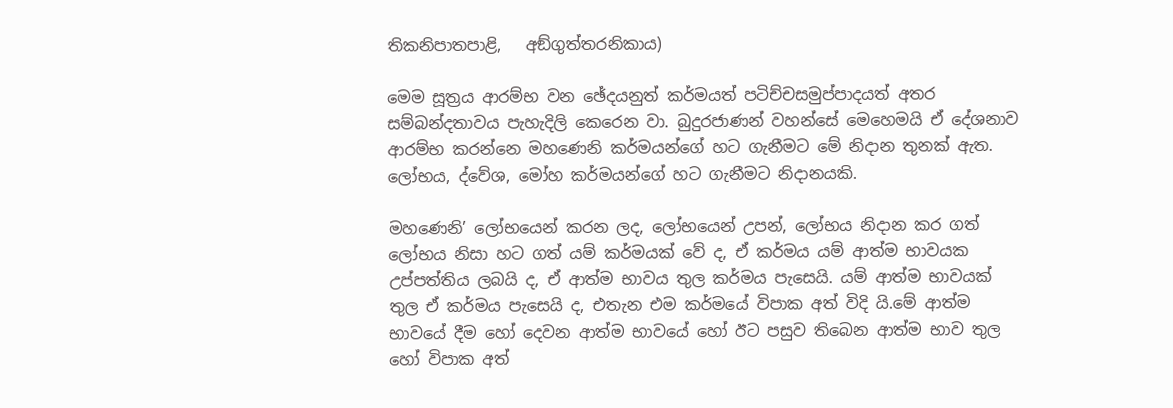තිකනිපාතපාළි,   අඞ්‌ගුත්‌තරනිකාය)

මෙම සූත්‍රය ආරම්භ වන ඡේදයනුත් කර්මයත් පටිච්චසමුප්පාදයත් අතර සම්බන්දතාවය පැහැදිලි කෙරෙන වා. බුදුරජාණන් වහන්සේ මෙහෙමයි ඒ දේශනාව ආරම්භ කරන්නෙ මහණෙනි කර්මයන්ගේ හට ගැනීමට මේ නිදාන තුනක් ඇත. ලෝභය, ද්වේශ, මෝහ කර්මයන්ගේ හට ගැනීමට නිදානයකි.

මහණෙනි’ ලෝභයෙන් කරන ලද, ලෝභයෙන් උපන්, ලෝභය නිදාන කර ගත් ලෝභය නිසා හට ගත් යම් කර්මයක් වේ ද, ඒ කර්මය යම් ආත්ම භාවයක උප්පත්තිය ලබයි ද, ඒ ආත්ම භාවය තුල කර්මය පැසෙයි. යම් ආත්ම භාවයක් තුල ඒ කර්මය පැසෙයි ද, එතැන එම කර්මයේ විපාක අත් විදි යි.මේ ආත්ම භාවයේ දීම හෝ දෙවන ආත්ම භාවයේ හෝ ඊට පසුව තිබෙන ආත්ම භාව තුල හෝ විපාක අත්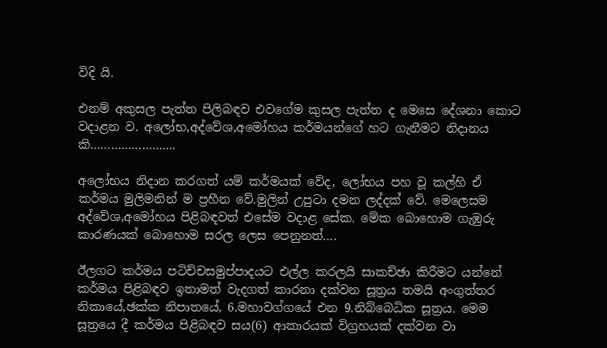විදි යි.

එනම් අකුසල පැත්ත පිලිබඳව එවගේම කුසල පැත්ත ද මෙසෙ දේශනා කොට වදාළන ව. අලෝභ,අද්වේශ,අමෝහය කර්මයන්ගේ හට ගැනීමට නිදානය කි…………………….

අලෝභය නිදාන කරගත් යම් කර්මයක් වේද, ලෝභය පහ වූ කල්හි ඒ කර්මය මුලිමනින් ම ප්‍රහීන වේ.මුලින් උපුටා දමන ලද්දක් වේ. මෙලෙසම අද්වේශ,අමෝහය පිළිබඳවත් එසේම වදාළ සේක. මේක බොහොම ගැඹුරු කාරණයක් බොහොම සරල ලෙස පෙනුනත්….

ඊලගට කර්මය පටිච්චසමුප්පාදයට එල්ල කරලයි සාකච්ඡා කිරීමට යන්නේ කර්මය පිළිබඳව ඉතාමත් වැදගත් කාරනා දක්වන සූත්‍රය තමයි අංගුත්තර නිකායේ,ඡක්ක නිපාතයේ, 6.මහාවග්‌ගයේ එන 9.නිබ්‌බෙධික සූත්‍රය. මෙම සූත්‍රයෙ දී කර්මය පිළිබඳව සය(6) ආකාරයක් විග්‍රහයක් දක්වන වා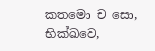කතමො ච සො, භික්‌ඛවෙ,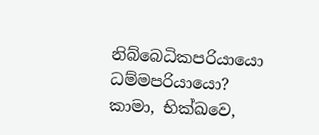නිබ්‌බෙධිකපරියායො ධම්‌මපරියායො? කාමා, භික්‌ඛවෙ,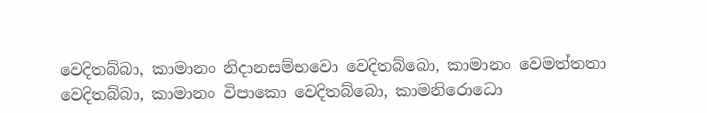වෙදිතබ්‌බා, කාමානං නිදානසම්‌භවො වෙදිතබ්‌බො, කාමානං වෙමත්‌තතා වෙදිතබ්‌බා, කාමානං විපාකො වෙදිතබ්‌බො, කාමනිරොධො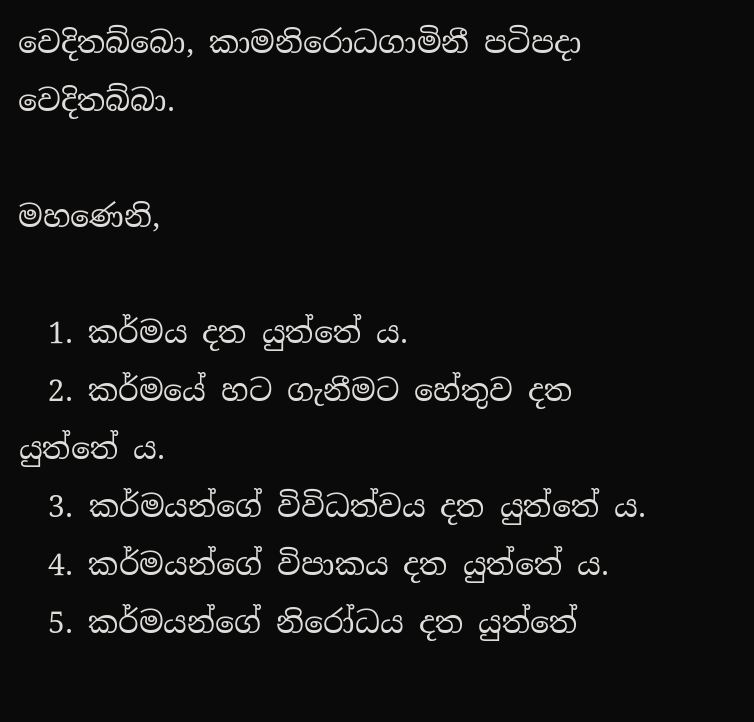වෙදිතබ්‌බො, කාමනිරොධගාමිනී පටිපදා වෙදිතබ්‌බා.

මහණෙනි,

  1. කර්මය දත යුත්තේ ය.
  2. කර්මයේ හට ගැනීමට හේතුව දත යුත්තේ ය.
  3. කර්මයන්ගේ විවිධත්වය දත යුත්තේ ය.
  4. කර්මයන්ගේ විපාකය දත යුත්තේ ය.
  5. කර්මයන්ගේ නිරෝධය දත යුත්තේ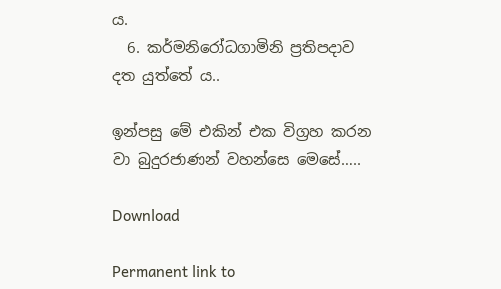ය.
  6. කර්මනිරෝධගාමිනි ප්‍රතිපදාව දත යුත්තේ ය..

ඉන්පසු මේ එකින් එක විග්‍රහ කරන වා බුදුරජාණන් වහන්සෙ මෙසේ…..

Download

Permanent link to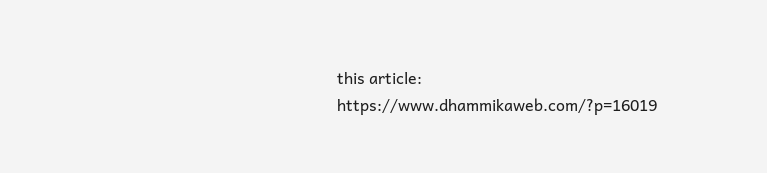this article: https://www.dhammikaweb.com/?p=16019